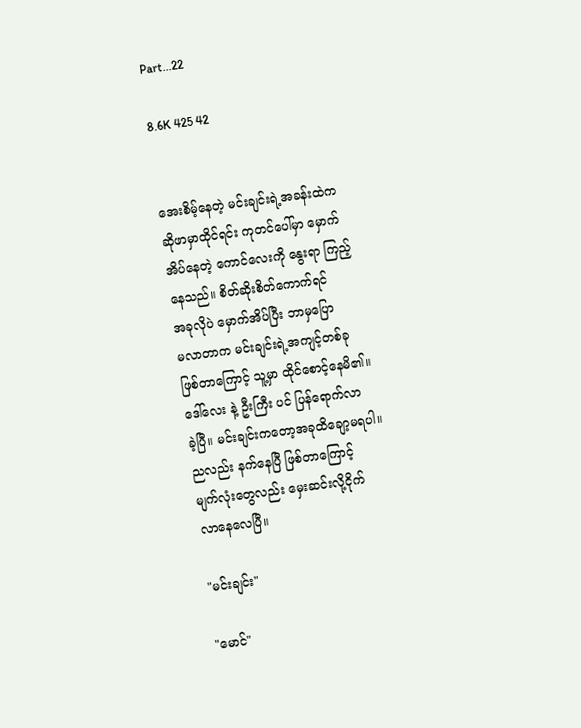Part...22

8.6K 425 42


အေးစိမ့်နေတဲ့ မင်းချင်းရဲ့အခန်းထဲက
ဆိုဖာမှာထိုင်ရင်း ကုတင်ပေါ်မှာ မှောက်
အိပ်နေတဲ့ ကောင်လေးကို နွေးရာ ကြည့်
နေသည်။ စိတ်ဆိုးစိတ်ကောက်ရင်
အခုလိုပဲ မှောက်အိပ်ပြီး ဘာမှပြော
မလာတာက မင်းချင်းရဲ့အကျင့်တစ်ခု
ဖြစ်တာကြောင့် သူ့မှာ ထိုင်စောင့်နေမိ၏။
ဒေါ်လေး နဲ့ ဦးကြီး ပင် ပြန်ရောက်လာ
ခဲ့ပြီ။ မင်းချင်းကတော့အခုထိချော့မရပါ။
ညလည်း နက်နေပြီ ဖြစ်တာကြောင့်
မျက်လုံးတွေလည်း မှေးဆင်းလို့ငိုက်
လာနေလေပြီ။

"မင်းချင်း"

"မောင်"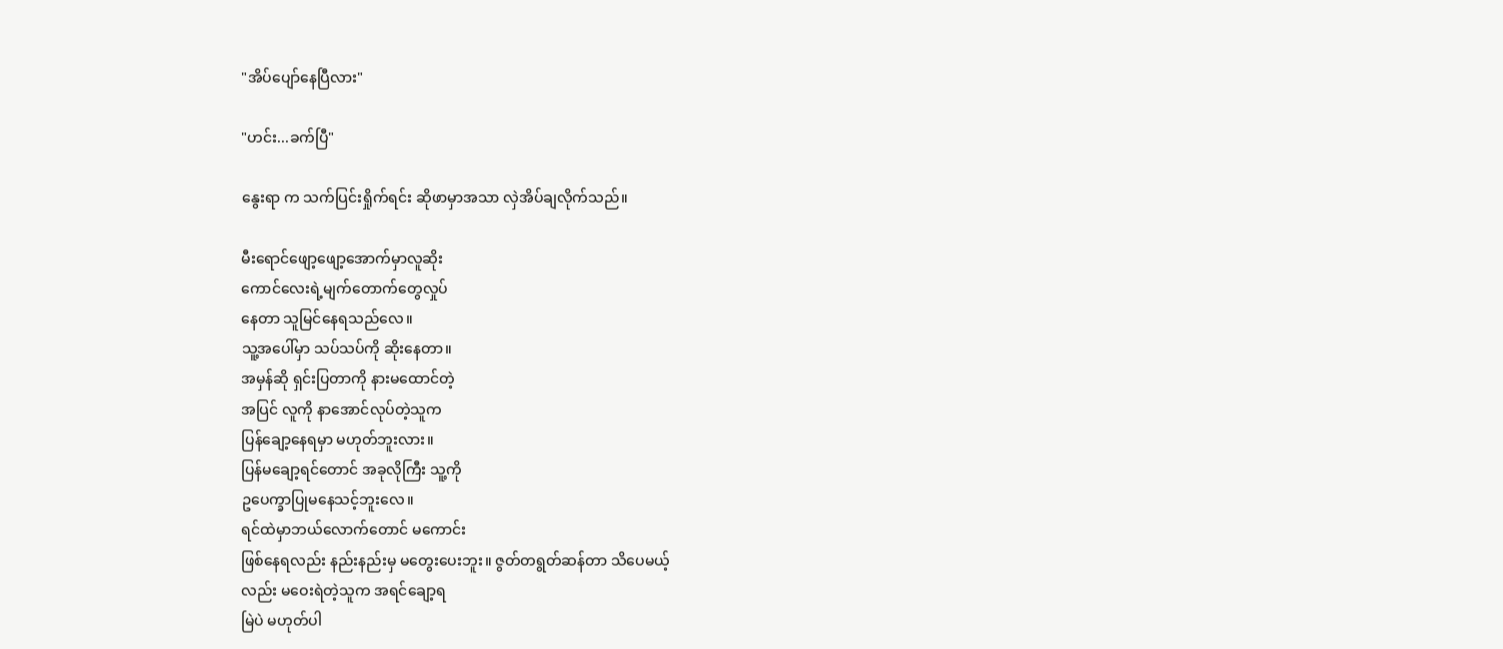"အိပ်ပျော်နေပြီလား"

"ဟင်း...ခက်ပြီ"

နွေးရာ က သက်ပြင်းရှိုက်ရင်း ဆိုဖာမှာအသာ လှဲအိပ်ချလိုက်သည်။

မီးရောင်ဖျော့ဖျော့အောက်မှာလူဆိုး
ကောင်လေးရဲ့မျက်တောက်တွေလှုပ်
နေတာ သူမြင်နေရသည်လေ။
သူ့အပေါ်မှာ သပ်သပ်ကို ဆိုးနေတာ။
အမှန်ဆို ရှင်းပြတာကို နားမထောင်တဲ့
အပြင် လူကို နာအောင်လုပ်တဲ့သူက
ပြန်ချော့နေရမှာ မဟုတ်ဘူးလား။
ပြန်မချော့ရင်တောင် အခုလိုကြီး သူ့ကို
ဥပေက္ခာပြုမနေသင့်ဘူးလေ။
ရင်ထဲမှာဘယ်လောက်တောင် မကောင်း
ဖြစ်နေရလည်း နည်းနည်းမှ မတွေးပေးဘူး။ ဇွတ်တရွတ်ဆန်တာ သိပေမယ့်
လည်း မဝေးရဲတဲ့သူက အရင်ချော့ရ
မြဲပဲ မဟုတ်ပါ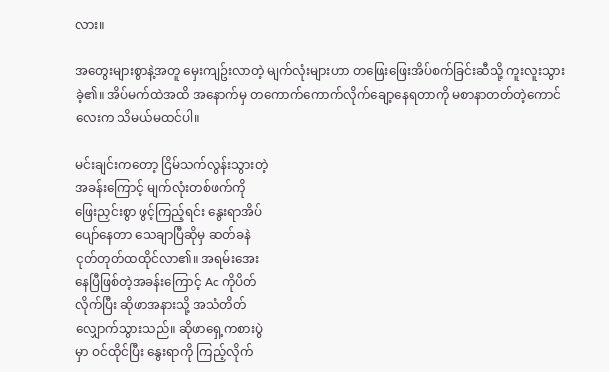လား။

အတွေးများစွာနဲ့အတူ မှေးကျဥ်းလာတဲ့ မျက်လုံးများဟာ တဖြေးဖြေးအိပ်စက်ခြင်းဆီသို့ ကူးလူးသွားခဲ့၏။ အိပ်မက်ထဲအထိ အနောက်မှ တကောက်ကောက်လိုက်ချော့နေရတာကို မစာနာတတ်တဲ့ကောင်လေးက သိမယ်မထင်ပါ။

မင်းချင်းကတော့ ငြိမ်သက်လွန်းသွားတဲ့
အခန်းကြောင့် မျက်လုံးတစ်ဖက်ကို
ဖြေးညှင်းစွာ ဖွင့်ကြည့်ရင်း နွေးရာအိပ်
ပျော်နေတာ သေချာပြီဆိုမှ ဆတ်ခနဲ
ငုတ်တုတ်ထထိုင်လာ၏။ အရမ်းအေး
နေပြီဖြစ်တဲ့အခန်းကြောင့် Ac ကိုပိတ်
လိုက်ပြီး ဆိုဖာအနားသို့ အသံတိတ်
လျှောက်သွားသည်။ ဆိုဖာရှေ့ကစားပွဲ
မှာ ဝင်ထိုင်ပြီး နွေးရာကို ကြည့်လိုက်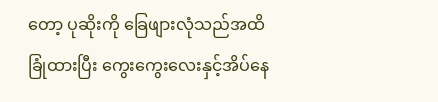တော့ ပုဆိုးကို ခြေဖျားလုံသည်အထိ
ခြုံထားပြီး ကွေးကွေးလေးနှင့်အိပ်နေ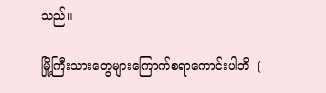သည်။

မြို့ကြီးသားတွေများကြောက်စရာကောင်းပါဘိ ❲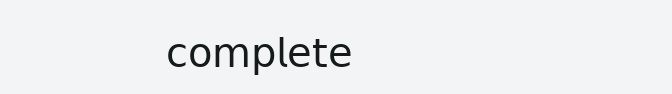𝖼𝗈𝗆𝗉𝗅𝖾𝗍𝖾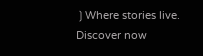❳Where stories live. Discover now